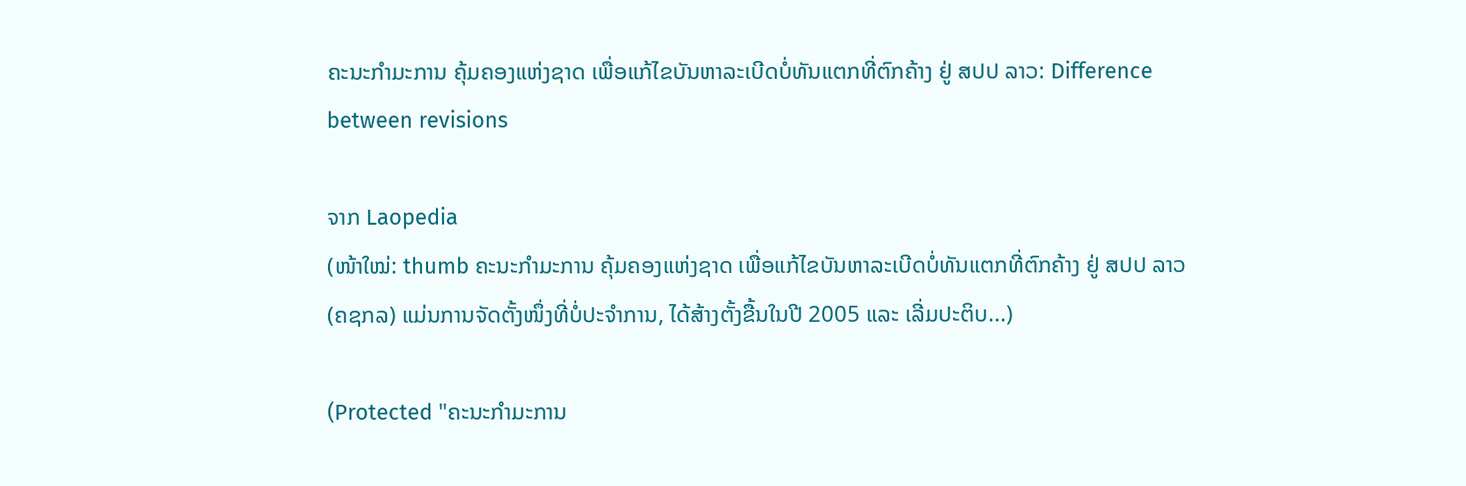ຄະນະກຳມະການ ຄຸ້ມຄອງແຫ່ງຊາດ ເພື່ອແກ້ໄຂບັນຫາລະເບີດບໍ່ທັນແຕກທີ່ຕົກຄ້າງ ຢູ່ ສປປ ລາວ: Difference between revisions

ຈາກ Laopedia
(ໜ້າໃໝ່: thumb ຄະນະກຳມະການ ຄຸ້ມຄອງແຫ່ງຊາດ ເພື່ອແກ້ໄຂບັນຫາລະເບີດບໍ່ທັນແຕກທີ່ຕົກຄ້າງ ຢູ່ ສປປ ລາວ (ຄຊກລ) ແມ່ນການຈັດຕັ້ງໜຶ່ງທີ່ບໍ່ປະຈຳການ, ໄດ້ສ້າງຕັ້ງຂື້ນໃນປີ 2005 ແລະ ເລີ່ມປະຕິບ...)

(Protected "ຄະນະກຳມະການ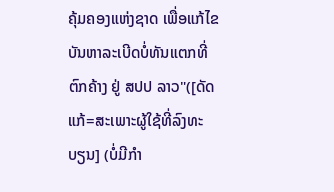ຄຸ້ມຄອງແຫ່ງຊາດ ເພື່ອແກ້ໄຂບັນຫາລະເບີດບໍ່ທັນແຕກທີ່ຕົກຄ້າງ ຢູ່ ສປປ ລາວ"([ດັດແກ້=ສະເພາະຜູ້ໃຊ້ທີ່ລົງທະບຽນ] (ບໍ່ມີກຳ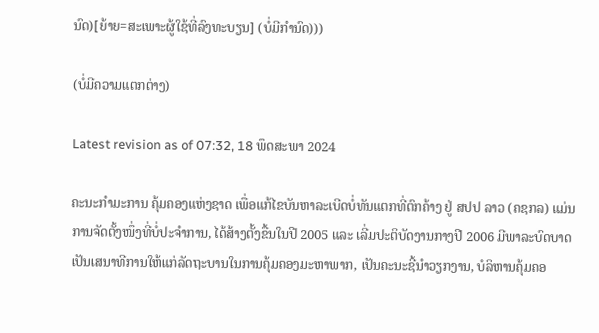ນົດ)[ຍ້າຍ=ສະເພາະຜູ້ໃຊ້ທີ່ລົງທະບຽນ] (ບໍ່ມີກຳນົດ)))

(ບໍ່ມີຄວາມແຕກຕ່າງ)

Latest revision as of 07:32, 18 ພຶດສະພາ 2024

ຄະນະກຳມະການ ຄຸ້ມຄອງແຫ່ງຊາດ ເພື່ອແກ້ໄຂບັນຫາລະເບີດບໍ່ທັນແຕກທີ່ຕົກຄ້າງ ຢູ່ ສປປ ລາວ (ຄຊກລ) ແມ່ນການຈັດຕັ້ງໜຶ່ງທີ່ບໍ່ປະຈຳການ, ໄດ້ສ້າງຕັ້ງຂື້ນໃນປີ 2005 ແລະ ເລີ່ມປະຕິບັດງານກາງປີ 2006 ມີພາລະບົດບາດເປັນເສນາທີການໃຫ້ແກ່ລັດຖະບານໃນການຄຸ້ມຄອງມະຫາພາກ, ເປັນຄະນະຊີ້ນຳວຽກງານ, ບໍລິຫານຄຸ້ມຄອ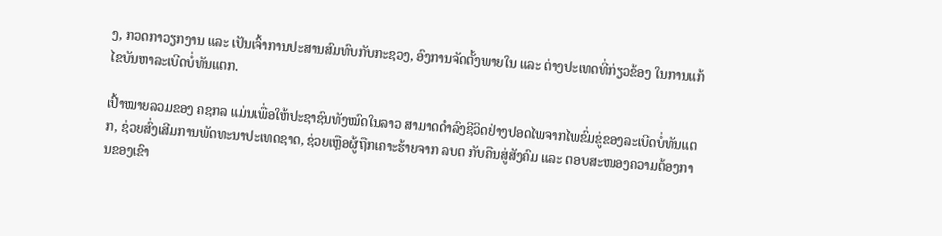ງ, ກວດກາວຽກງານ ແລະ ເປັນເຈົ້າການປະສານສົມທົບກັບກະຊວງ, ອົງການຈັດຕັ້ງພາຍໃນ ແລະ ຕ່າງປະເທດທີ່ກ່ຽວຂ້ອງ ໃນການແກ້ໄຂບັນຫາລະເບີດບໍ່ທັນແຕກ.

ເປົ້າໝາຍລວມຂອງ ຄຊກລ ແມ່ນເພື່ອໃຫ້ປະຊາຊົນທັງໝົດໃນລາວ ສາມາດດຳລົງຊີວິດຢ່າງປອດໄພຈາກໄພຂົ່ມຂູ່ຂອງລະເບີດບໍ່ທັນແຕກ, ຊ່ວຍສົ່ງເສີມການພັດທະນາປະເທດຊາດ, ຊ່ວຍເຫຼືອຜູ້ຖືກເຄາະຮ້າຍຈາກ ລບຕ ກັບຄືນສູ່ສັງຄົມ ແລະ ຕອບສະໜອງຄວາມຕ້ອງການຂອງເຂົາ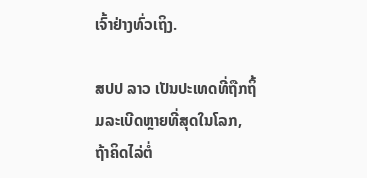ເຈົ້າຢ່າງທົ່ວເຖິງ.

ສປປ ລາວ ເປັນປະເທດທີ່ຖືກຖິ້ມລະເບີດຫຼາຍທີ່ສຸດໃນໂລກ, ຖ້າຄິດໄລ່ຕໍ່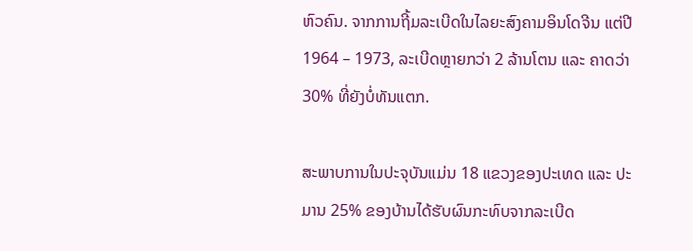ຫົວຄົນ. ຈາກການຖີ້ມລະເບີດໃນໄລຍະສົງຄາມອິນໂດຈີນ ແຕ່ປີ 1964 – 1973, ລະເບີດຫຼາຍກວ່າ 2 ລ້ານໂຕນ ແລະ ຄາດວ່າ 30% ທີ່ຍັງບໍ່ທັນແຕກ.

ສະພາບການໃນປະຈຸບັນແມ່ນ 18 ແຂວງຂອງປະເທດ ແລະ ປະມານ 25% ຂອງບ້ານໄດ້ຮັບຜົນກະທົບຈາກລະເບີດ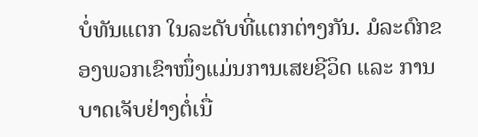ບໍ່ທັນແຕກ ໃນລະດັບທີ່ແຕກຕ່າງກັນ. ມໍລະດົກຂອງພວກເຂົາໜຶ່ງແມ່ນການເສຍຊີວິດ ແລະ ການບາດເຈັບຢ່າງຕໍ່ເນື່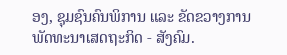ອງ, ຊຸມຊົນຄົນພິການ ແລະ ຂັດຂວາງການພັດທະນາເສດຖະກິດ - ສັງຄົມ.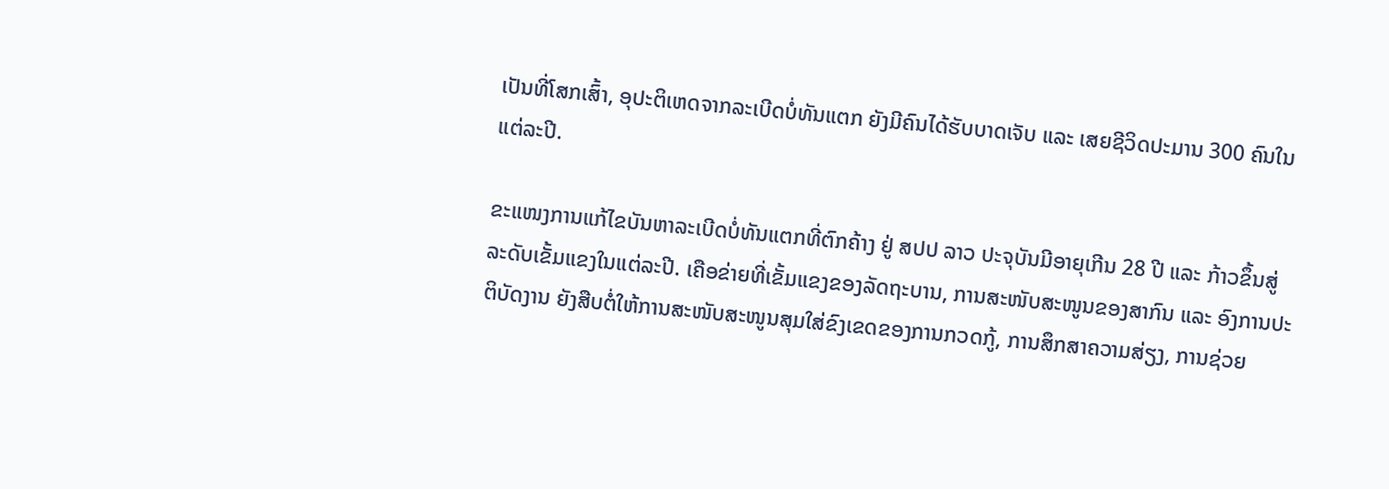ເປັນທີ່ໂສກເສົ້າ, ອຸປະຕິເຫດຈາກລະເບີດບໍ່ທັນແຕກ ຍັງມີຄົນໄດ້ຮັບບາດເຈັບ ແລະ ເສຍຊີວິດປະມານ 300 ຄົນໃນແຕ່ລະປີ.

ຂະແໜງການແກ້ໄຂບັນຫາລະເບີດບໍ່ທັນແຕກທີ່ຕົກຄ້າງ ຢູ່ ສປປ ລາວ ປະຈຸບັນມີອາຍຸເກີນ 28 ປີ ແລະ ກ້າວຂຶ້ນສູ່ລະດັບເຂັ້ມແຂງໃນແຕ່ລະປີ. ເຄືອຂ່າຍທີ່ເຂັ້ມແຂງຂອງລັດຖະບານ, ການສະໜັບສະໜູນຂອງສາກົນ ແລະ ອົງການປະຕິບັດງານ ຍັງສືບຕໍ່ໃຫ້ການສະໜັບສະໜູນສຸມໃສ່ຂົງເຂດຂອງການກວດກູ້, ການສຶກສາຄວາມສ່ຽງ, ການຊ່ວຍ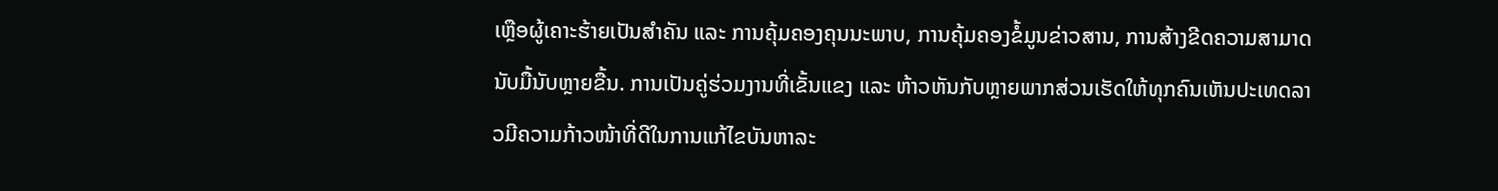ເຫຼືອຜູ້ເຄາະຮ້າຍເປັນສຳຄັນ ແລະ ການຄຸ້ມຄອງຄຸນນະພາບ, ການຄຸ້ມຄອງຂໍ້ມູນຂ່າວສານ, ການສ້າງຂີດຄວາມສາມາດນັບມື້ນັບຫຼາຍຂື້ນ. ການເປັນຄູ່ຮ່ວມງານທີ່ເຂັ້ນແຂງ ແລະ ຫ້າວຫັນກັບຫຼາຍພາກສ່ວນເຮັດໃຫ້ທຸກຄົນເຫັນປະເທດລາວມີຄວາມກ້າວໜ້າທີ່ດີໃນການແກ້ໄຂບັນຫາລະ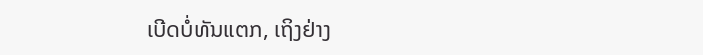ເບີດບໍ່ທັນແຕກ, ເຖິງຢ່າງ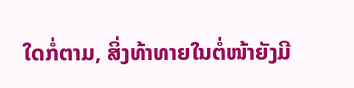ໃດກໍ່ຕາມ, ສິ່ງທ້າທາຍໃນຕໍ່ໜ້າຍັງມີ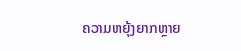ຄວາມຫຍຸ້ງຍາກຫຼາຍ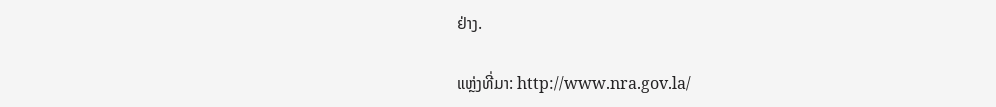ຢ່າງ.

ແຫຼ່ງທີ່ມາ: http://www.nra.gov.la/